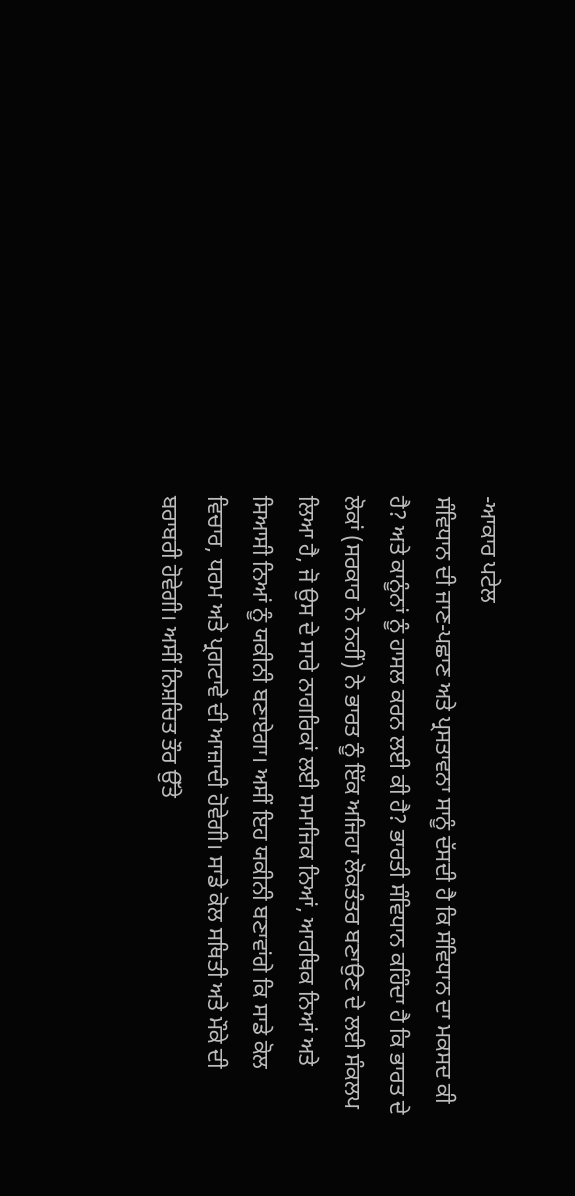-ਆਕਾਰ ਪਟੇਲ
ਸੰਵਿਧਾਨ ਦੀ ਜਾਣ-ਪਛਾਣ ਅਤੇ ਪ੍ਰਸਤਾਵਨਾ ਸਾਨੂੰ ਦੱਸਦੀ ਹੈ ਕਿ ਸੰਵਿਧਾਨ ਦਾ ਮਕਸਦ ਕੀ ਹੈ? ਅਤੇ ਕਾਨੂੰਨਾਂ ਨੂੰ ਹਾਸਲ ਕਰਨ ਲਈ ਕੀ ਹੈ? ਭਾਰਤੀ ਸੰਵਿਧਾਨ ਕਹਿੰਦਾ ਹੈ ਕਿ ਭਾਰਤ ਦੇ ਲੋਕਾਂ (ਸਰਕਾਰ ਨੇ ਨਹੀਂ) ਨੇ ਭਾਰਤ ਨੂੰ ਇੱਕ ਅਜਿਹਾ ਲੋਕਤੰਤਰ ਬਣਾਉਣ ਦੇ ਲਈ ਸੰਕਲਪ ਲਿਆ ਹੈ, ਜੋ ਉਸ ਦੇ ਸਾਰੇ ਨਾਗਰਿਕਾਂ ਲਈ ਸਮਾਜਿਕ ਨਿਆਂ, ਆਰਥਿਕ ਨਿਆਂ ਅਤੇ ਸਿਆਸੀ ਨਿਆਂ ਨੂੰ ਯਕੀਨੀ ਬਣਾਏਗਾ। ਅਸੀਂ ਇਹ ਯਕੀਨੀ ਬਣਾਵਾਂਗੇ ਕਿ ਸਾਡੇ ਕੋਲ ਵਿਚਾਰ, ਧਰਮ ਅਤੇ ਪ੍ਰਗਟਾਵੇ ਦੀ ਆਜ਼ਾਦੀ ਹੋਵੇਗੀ। ਸਾਡੇ ਕੋਲ ਸਥਿਤੀ ਅਤੇ ਮੌਕੇ ਦੀ ਬਰਾਬਰੀ ਹੋਵੇਗੀ। ਅਸੀਂ ਨਿਸ਼ਚਿਤ ਤੌਰ ਉੱਤੇ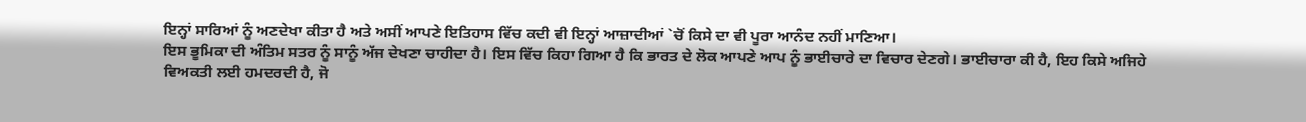ਇਨ੍ਹਾਂ ਸਾਰਿਆਂ ਨੂੰ ਅਣਦੇਖਾ ਕੀਤਾ ਹੈ ਅਤੇ ਅਸੀਂ ਆਪਣੇ ਇਤਿਹਾਸ ਵਿੱਚ ਕਦੀ ਵੀ ਇਨ੍ਹਾਂ ਆਜ਼ਾਦੀਆਂ `ਚੋਂ ਕਿਸੇ ਦਾ ਵੀ ਪੂਰਾ ਆਨੰਦ ਨਹੀਂ ਮਾਣਿਆ।
ਇਸ ਭੂਮਿਕਾ ਦੀ ਅੰਤਿਮ ਸਤਰ ਨੂੰ ਸਾਨੂੰ ਅੱਜ ਦੇਖਣਾ ਚਾਹੀਦਾ ਹੈ। ਇਸ ਵਿੱਚ ਕਿਹਾ ਗਿਆ ਹੈ ਕਿ ਭਾਰਤ ਦੇ ਲੋਕ ਆਪਣੇ ਆਪ ਨੂੰ ਭਾਈਚਾਰੇ ਦਾ ਵਿਚਾਰ ਦੇਣਗੇ। ਭਾਈਚਾਰਾ ਕੀ ਹੈ, ਇਹ ਕਿਸੇ ਅਜਿਹੇ ਵਿਅਕਤੀ ਲਈ ਹਮਦਰਦੀ ਹੈ, ਜੋ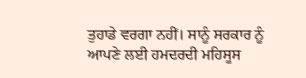ਤੁਹਾਡੇ ਵਰਗਾ ਨਹੀਂ। ਸਾਨੂੰ ਸਰਕਾਰ ਨੂੰ ਆਪਣੇ ਲਈ ਹਮਦਰਦੀ ਮਹਿਸੂਸ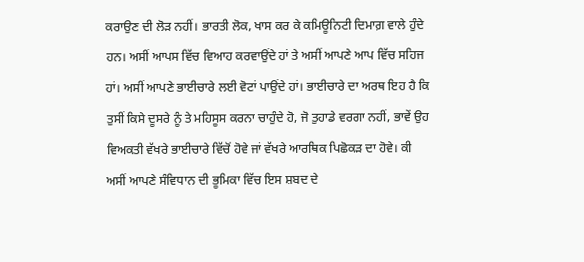ਕਰਾਉਣ ਦੀ ਲੋੜ ਨਹੀਂ। ਭਾਰਤੀ ਲੋਕ, ਖਾਸ ਕਰ ਕੇ ਕਮਿਊਨਿਟੀ ਦਿਮਾਗ਼ ਵਾਲੇ ਹੁੰਦੇ ਹਨ। ਅਸੀਂ ਆਪਸ ਵਿੱਚ ਵਿਆਹ ਕਰਵਾਉਂਦੇ ਹਾਂ ਤੇ ਅਸੀਂ ਆਪਣੇ ਆਪ ਵਿੱਚ ਸਹਿਜ ਹਾਂ। ਅਸੀਂ ਆਪਣੇ ਭਾਈਚਾਰੇ ਲਈ ਵੋਟਾਂ ਪਾਉਂਦੇ ਹਾਂ। ਭਾਈਚਾਰੇ ਦਾ ਅਰਥ ਇਹ ਹੈ ਕਿ ਤੁਸੀਂ ਕਿਸੇ ਦੂਸਰੇ ਨੂੰ ਤੇ ਮਹਿਸੂਸ ਕਰਨਾ ਚਾਹੁੰਦੇ ਹੋ, ਜੋ ਤੁਹਾਡੇ ਵਰਗਾ ਨਹੀਂ, ਭਾਵੇਂ ਉਹ ਵਿਅਕਤੀ ਵੱਖਰੇ ਭਾਈਚਾਰੇ ਵਿੱਚੋਂ ਹੋਵੇ ਜਾਂ ਵੱਖਰੇ ਆਰਥਿਕ ਪਿਛੋਕੜ ਦਾ ਹੋਵੇ। ਕੀ ਅਸੀਂ ਆਪਣੇ ਸੰਵਿਧਾਨ ਦੀ ਭੂਮਿਕਾ ਵਿੱਚ ਇਸ ਸ਼ਬਦ ਦੇ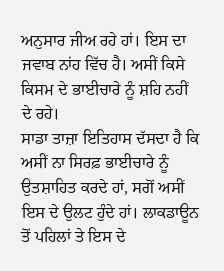ਅਨੁਸਾਰ ਜੀਅ ਰਹੇ ਹਾਂ। ਇਸ ਦਾ ਜਵਾਬ ਨਾਂਹ ਵਿੱਚ ਹੈ। ਅਸੀਂ ਕਿਸੇ ਕਿਸਮ ਦੇ ਭਾਈਚਾਰੇ ਨੂੰ ਸ਼ਹਿ ਨਹੀਂ ਦੇ ਰਹੇ।
ਸਾਡਾ ਤਾਜ਼ਾ ਇਤਿਹਾਸ ਦੱਸਦਾ ਹੈ ਕਿ ਅਸੀਂ ਨਾ ਸਿਰਫ਼ ਭਾਈਚਾਰੇ ਨੂੰ ਉਤਸ਼ਾਹਿਤ ਕਰਦੇ ਹਾਂ, ਸਗੋਂ ਅਸੀਂ ਇਸ ਦੇ ਉਲਟ ਹੁੰਦੇ ਹਾਂ। ਲਾਕਡਾਊਨ ਤੋਂ ਪਹਿਲਾਂ ਤੇ ਇਸ ਦੇ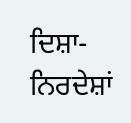ਦਿਸ਼ਾ-ਨਿਰਦੇਸ਼ਾਂ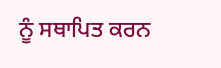ਨੂੰ ਸਥਾਪਿਤ ਕਰਨ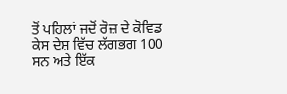ਤੋਂ ਪਹਿਲਾਂ ਜਦੋਂ ਰੋਜ਼ ਦੇ ਕੋਵਿਡ ਕੇਸ ਦੇਸ਼ ਵਿੱਚ ਲੱਗਭਗ 100 ਸਨ ਅਤੇ ਇੱਕ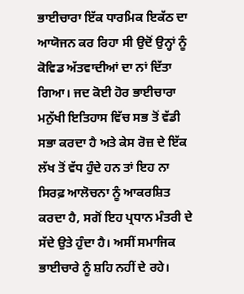ਭਾਈਚਾਰਾ ਇੱਕ ਧਾਰਮਿਕ ਇਕੱਠ ਦਾ ਆਯੋਜਨ ਕਰ ਰਿਹਾ ਸੀ ਉਦੋਂ ਉਨ੍ਹਾਂ ਨੂੰ ਕੋਵਿਡ ਅੱਤਵਾਦੀਆਂ ਦਾ ਨਾਂ ਦਿੱਤਾ ਗਿਆ। ਜਦ ਕੋਈ ਹੋਰ ਭਾਈਚਾਰਾ ਮਨੁੱਖੀ ਇਤਿਹਾਸ ਵਿੱਚ ਸਭ ਤੋਂ ਵੱਡੀ ਸਭਾ ਕਰਦਾ ਹੈ ਅਤੇ ਕੇਸ ਰੋਜ਼ ਦੇ ਇੱਕ ਲੱਖ ਤੋਂ ਵੱਧ ਹੁੰਦੇ ਹਨ ਤਾਂ ਇਹ ਨਾ ਸਿਰਫ਼ ਆਲੋਚਨਾ ਨੂੰ ਆਕਰਸ਼ਿਤ ਕਰਦਾ ਹੈ, ਸਗੋਂ ਇਹ ਪ੍ਰਧਾਨ ਮੰਤਰੀ ਦੇ ਸੱਦੇ ਉਤੇ ਹੁੰਦਾ ਹੈ। ਅਸੀਂ ਸਮਾਜਿਕ ਭਾਈਚਾਰੇ ਨੂੰ ਸ਼ਹਿ ਨਹੀਂ ਦੇ ਰਹੇ।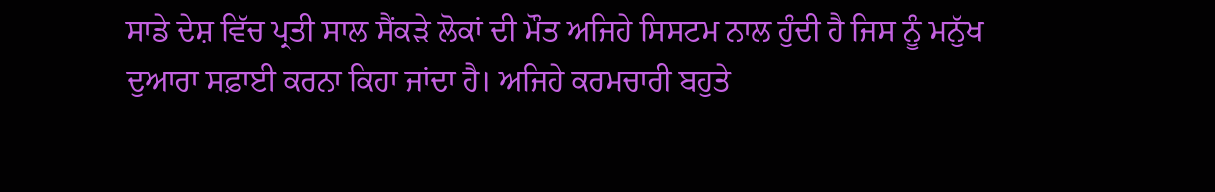ਸਾਡੇ ਦੇਸ਼ ਵਿੱਚ ਪ੍ਰਤੀ ਸਾਲ ਸੈਂਕੜੇ ਲੋਕਾਂ ਦੀ ਮੌਤ ਅਜਿਹੇ ਸਿਸਟਮ ਨਾਲ ਹੁੰਦੀ ਹੈ ਜਿਸ ਨੂੰ ਮਨੁੱਖ ਦੁਆਰਾ ਸਫ਼ਾਈ ਕਰਨਾ ਕਿਹਾ ਜਾਂਦਾ ਹੈ। ਅਜਿਹੇ ਕਰਮਚਾਰੀ ਬਹੁਤੇ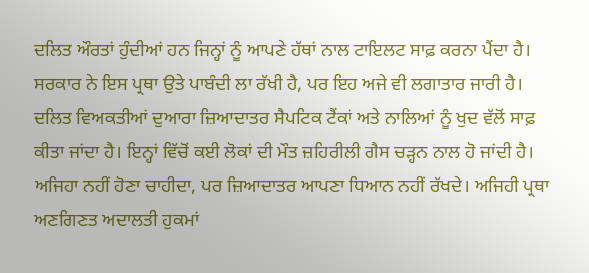ਦਲਿਤ ਔਰਤਾਂ ਹੁੰਦੀਆਂ ਹਨ ਜਿਨ੍ਹਾਂ ਨੂੰ ਆਪਣੇ ਹੱਥਾਂ ਨਾਲ ਟਾਇਲਟ ਸਾਫ਼ ਕਰਨਾ ਪੈਂਦਾ ਹੈ। ਸਰਕਾਰ ਨੇ ਇਸ ਪ੍ਰਥਾ ਉਤੇ ਪਾਬੰਦੀ ਲਾ ਰੱਖੀ ਹੈ, ਪਰ ਇਹ ਅਜੇ ਵੀ ਲਗਾਤਾਰ ਜਾਰੀ ਹੈ। ਦਲਿਤ ਵਿਅਕਤੀਆਂ ਦੁਆਰਾ ਜ਼ਿਆਦਾਤਰ ਸੈਪਟਿਕ ਟੈਂਕਾਂ ਅਤੇ ਨਾਲਿਆਂ ਨੂੰ ਖੁਦ ਵੱਲੋਂ ਸਾਫ਼ ਕੀਤਾ ਜਾਂਦਾ ਹੈ। ਇਨ੍ਹਾਂ ਵਿੱਚੋਂ ਕਈ ਲੋਕਾਂ ਦੀ ਮੌਤ ਜ਼ਹਿਰੀਲੀ ਗੈਸ ਚੜ੍ਹਨ ਨਾਲ ਹੋ ਜਾਂਦੀ ਹੈ।
ਅਜਿਹਾ ਨਹੀਂ ਹੋਣਾ ਚਾਹੀਦਾ, ਪਰ ਜ਼ਿਆਦਾਤਰ ਆਪਣਾ ਧਿਆਨ ਨਹੀਂ ਰੱਖਦੇ। ਅਜਿਹੀ ਪ੍ਰਥਾ ਅਣਗਿਣਤ ਅਦਾਲਤੀ ਹੁਕਮਾਂ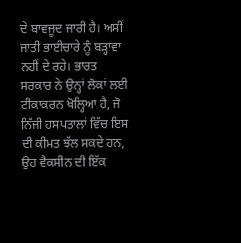ਦੇ ਬਾਵਜੂਦ ਜਾਰੀ ਹੈ। ਅਸੀਂ ਜਾਤੀ ਭਾਈਚਾਰੇ ਨੂੰ ਬੜ੍ਹਾਵਾ ਨਹੀਂ ਦੇ ਰਹੇ। ਭਾਰਤ ਸਰਕਾਰ ਨੇ ਉਨ੍ਹਾਂ ਲੋਕਾਂ ਲਈ ਟੀਕਾਕਰਨ ਖੋਲ੍ਹਿਆ ਹੈ, ਜੋ ਨਿੱਜੀ ਹਸਪਤਾਲਾਂ ਵਿੱਚ ਇਸ ਦੀ ਕੀਮਤ ਝੱਲ ਸਕਦੇ ਹਨ, ਉਹ ਵੈਕਸੀਨ ਦੀ ਇੱਕ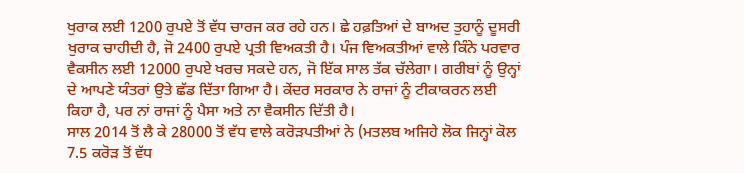ਖੁਰਾਕ ਲਈ 1200 ਰੁਪਏ ਤੋਂ ਵੱਧ ਚਾਰਜ ਕਰ ਰਹੇ ਹਨ। ਛੇ ਹਫ਼ਤਿਆਂ ਦੇ ਬਾਅਦ ਤੁਹਾਨੂੰ ਦੂਸਰੀ ਖੁਰਾਕ ਚਾਹੀਦੀ ਹੈ, ਜੋ 2400 ਰੁਪਏ ਪ੍ਰਤੀ ਵਿਅਕਤੀ ਹੈ। ਪੰਜ ਵਿਅਕਤੀਆਂ ਵਾਲੇ ਕਿੰਨੇ ਪਰਵਾਰ ਵੈਕਸੀਨ ਲਈ 12000 ਰੁਪਏ ਖਰਚ ਸਕਦੇ ਹਨ, ਜੋ ਇੱਕ ਸਾਲ ਤੱਕ ਚੱਲੇਗਾ। ਗਰੀਬਾਂ ਨੂੰ ਉਨ੍ਹਾਂ ਦੇ ਆਪਣੇ ਯੰਤਰਾਂ ਉਤੇ ਛੱਡ ਦਿੱਤਾ ਗਿਆ ਹੈ। ਕੇਂਦਰ ਸਰਕਾਰ ਨੇ ਰਾਜਾਂ ਨੂੰ ਟੀਕਾਕਰਨ ਲਈ ਕਿਹਾ ਹੈ, ਪਰ ਨਾਂ ਰਾਜਾਂ ਨੂੰ ਪੈਸਾ ਅਤੇ ਨਾ ਵੈਕਸੀਨ ਦਿੱਤੀ ਹੈ।
ਸਾਲ 2014 ਤੋਂ ਲੈ ਕੇ 28000 ਤੋਂ ਵੱਧ ਵਾਲੇ ਕਰੋੜਪਤੀਆਂ ਨੇ (ਮਤਲਬ ਅਜਿਹੇ ਲੋਕ ਜਿਨ੍ਹਾਂ ਕੋਲ 7.5 ਕਰੋੜ ਤੋਂ ਵੱਧ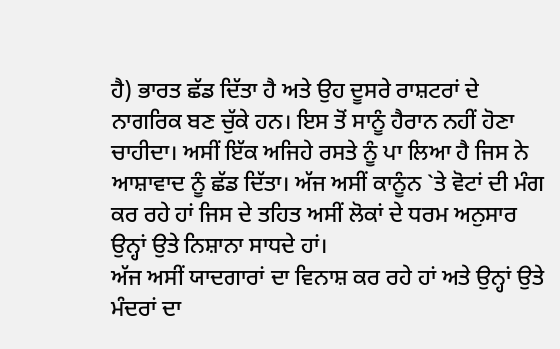ਹੈ) ਭਾਰਤ ਛੱਡ ਦਿੱਤਾ ਹੈ ਅਤੇ ਉਹ ਦੂਸਰੇ ਰਾਸ਼ਟਰਾਂ ਦੇ ਨਾਗਰਿਕ ਬਣ ਚੁੱਕੇ ਹਨ। ਇਸ ਤੋਂ ਸਾਨੂੰ ਹੈਰਾਨ ਨਹੀਂ ਹੋਣਾ ਚਾਹੀਦਾ। ਅਸੀਂ ਇੱਕ ਅਜਿਹੇ ਰਸਤੇ ਨੂੰ ਪਾ ਲਿਆ ਹੈ ਜਿਸ ਨੇ ਆਸ਼ਾਵਾਦ ਨੂੰ ਛੱਡ ਦਿੱਤਾ। ਅੱਜ ਅਸੀਂ ਕਾਨੂੰਨ `ਤੇ ਵੋਟਾਂ ਦੀ ਮੰਗ ਕਰ ਰਹੇ ਹਾਂ ਜਿਸ ਦੇ ਤਹਿਤ ਅਸੀਂ ਲੋਕਾਂ ਦੇ ਧਰਮ ਅਨੁਸਾਰ ਉਨ੍ਹਾਂ ਉਤੇ ਨਿਸ਼ਾਨਾ ਸਾਧਦੇ ਹਾਂ।
ਅੱਜ ਅਸੀਂ ਯਾਦਗਾਰਾਂ ਦਾ ਵਿਨਾਸ਼ ਕਰ ਰਹੇ ਹਾਂ ਅਤੇ ਉਨ੍ਹਾਂ ਉਤੇ ਮੰਦਰਾਂ ਦਾ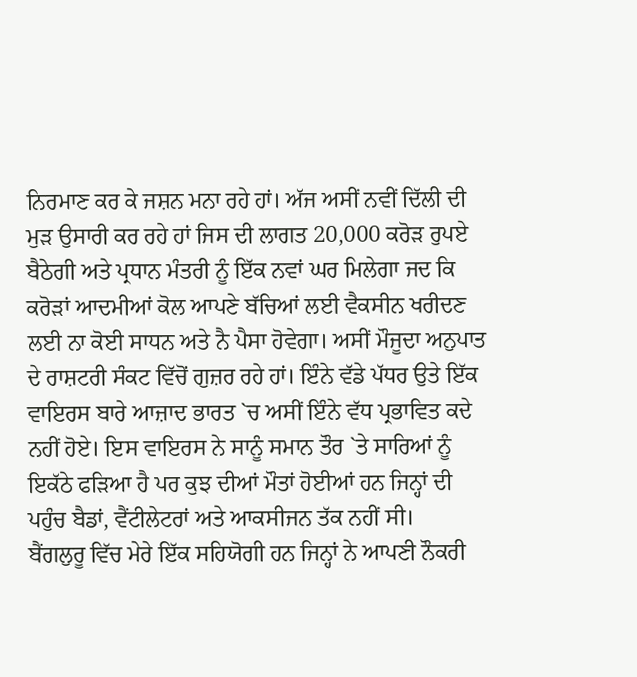ਨਿਰਮਾਣ ਕਰ ਕੇ ਜਸ਼ਨ ਮਨਾ ਰਹੇ ਹਾਂ। ਅੱਜ ਅਸੀਂ ਨਵੀਂ ਦਿੱਲੀ ਦੀ ਮੁੜ ਉਸਾਰੀ ਕਰ ਰਹੇ ਹਾਂ ਜਿਸ ਦੀ ਲਾਗਤ 20,000 ਕਰੋੜ ਰੁਪਏ ਬੈਠੇਗੀ ਅਤੇ ਪ੍ਰਧਾਨ ਮੰਤਰੀ ਨੂੰ ਇੱਕ ਨਵਾਂ ਘਰ ਮਿਲੇਗਾ ਜਦ ਕਿ ਕਰੋੜਾਂ ਆਦਮੀਆਂ ਕੋਲ ਆਪਣੇ ਬੱਚਿਆਂ ਲਈ ਵੈਕਸੀਨ ਖਰੀਦਣ ਲਈ ਨਾ ਕੋਈ ਸਾਧਨ ਅਤੇ ਨੈ ਪੈਸਾ ਹੋਵੇਗਾ। ਅਸੀਂ ਮੌਜੂਦਾ ਅਨੁਪਾਤ ਦੇ ਰਾਸ਼ਟਰੀ ਸੰਕਟ ਵਿੱਚੋਂ ਗੁਜ਼ਰ ਰਹੇ ਹਾਂ। ਇੰਨੇ ਵੱਡੇ ਪੱਧਰ ਉਤੇ ਇੱਕ ਵਾਇਰਸ ਬਾਰੇ ਆਜ਼ਾਦ ਭਾਰਤ `ਚ ਅਸੀਂ ਇੰਨੇ ਵੱਧ ਪ੍ਰਭਾਵਿਤ ਕਦੇ ਨਹੀਂ ਹੋਏ। ਇਸ ਵਾਇਰਸ ਨੇ ਸਾਨੂੰ ਸਮਾਨ ਤੌਰ `ਤੇ ਸਾਰਿਆਂ ਨੂੰ ਇਕੱਠੇ ਫੜਿਆ ਹੈ ਪਰ ਕੁਝ ਦੀਆਂ ਮੌਤਾਂ ਹੋਈਆਂ ਹਨ ਜਿਨ੍ਹਾਂ ਦੀ ਪਹੁੰਚ ਬੈਡਾਂ, ਵੈਂਟੀਲੇਟਰਾਂ ਅਤੇ ਆਕਸੀਜਨ ਤੱਕ ਨਹੀਂ ਸੀ।
ਬੈਂਗਲੁਰੂ ਵਿੱਚ ਮੇਰੇ ਇੱਕ ਸਹਿਯੋਗੀ ਹਨ ਜਿਨ੍ਹਾਂ ਨੇ ਆਪਣੀ ਨੌਕਰੀ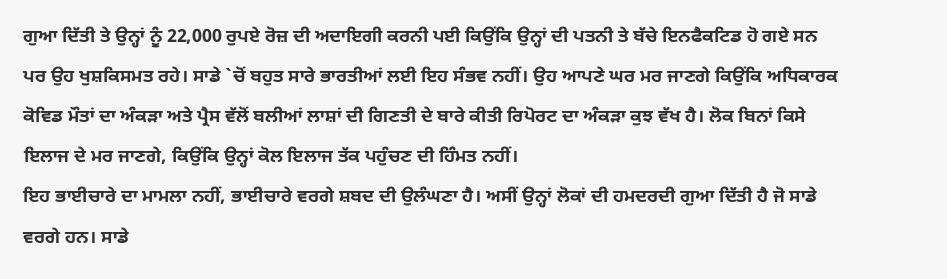ਗੁਆ ਦਿੱਤੀ ਤੇ ਉਨ੍ਹਾਂ ਨੂੰ 22,000 ਰੁਪਏ ਰੋਜ਼ ਦੀ ਅਦਾਇਗੀ ਕਰਨੀ ਪਈ ਕਿਉਂਕਿ ਉਨ੍ਹਾਂ ਦੀ ਪਤਨੀ ਤੇ ਬੱਚੇ ਇਨਫੈਕਟਿਡ ਹੋ ਗਏ ਸਨ ਪਰ ਉਹ ਖੁਸ਼ਕਿਸਮਤ ਰਹੇ। ਸਾਡੇ `ਚੋਂ ਬਹੁਤ ਸਾਰੇ ਭਾਰਤੀਆਂ ਲਈ ਇਹ ਸੰਭਵ ਨਹੀਂ। ਉਹ ਆਪਣੇ ਘਰ ਮਰ ਜਾਣਗੇ ਕਿਉਂਕਿ ਅਧਿਕਾਰਕ ਕੋਵਿਡ ਮੌਤਾਂ ਦਾ ਅੰਕੜਾ ਅਤੇ ਪ੍ਰੈਸ ਵੱਲੋਂ ਬਲੀਆਂ ਲਾਸ਼ਾਂ ਦੀ ਗਿਣਤੀ ਦੇ ਬਾਰੇ ਕੀਤੀ ਰਿਪੋਰਟ ਦਾ ਅੰਕੜਾ ਕੁਝ ਵੱਖ ਹੈ। ਲੋਕ ਬਿਨਾਂ ਕਿਸੇ ਇਲਾਜ ਦੇ ਮਰ ਜਾਣਗੇ, ਕਿਉਂਕਿ ਉਨ੍ਹਾਂ ਕੋਲ ਇਲਾਜ ਤੱਕ ਪਹੁੰਚਣ ਦੀ ਹਿੰਮਤ ਨਹੀਂ।
ਇਹ ਭਾਈਚਾਰੇ ਦਾ ਮਾਮਲਾ ਨਹੀਂ, ਭਾਈਚਾਰੇ ਵਰਗੇ ਸ਼ਬਦ ਦੀ ਉਲੰਘਣਾ ਹੈ। ਅਸੀਂ ਉਨ੍ਹਾਂ ਲੋਕਾਂ ਦੀ ਹਮਦਰਦੀ ਗੁਆ ਦਿੱਤੀ ਹੈ ਜੋ ਸਾਡੇ ਵਰਗੇ ਹਨ। ਸਾਡੇ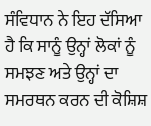ਸੰਵਿਧਾਨ ਨੇ ਇਹ ਦੱਸਿਆ ਹੈ ਕਿ ਸਾਨੂੰ ਉਨ੍ਹਾਂ ਲੋਕਾਂ ਨੂੰ ਸਮਝਣ ਅਤੇ ਉਨ੍ਹਾਂ ਦਾ ਸਮਰਥਨ ਕਰਨ ਦੀ ਕੋਸ਼ਿਸ਼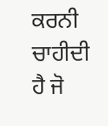ਕਰਨੀ ਚਾਹੀਦੀ ਹੈ ਜੋ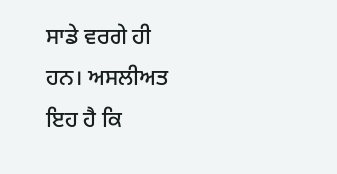ਸਾਡੇ ਵਰਗੇ ਹੀ ਹਨ। ਅਸਲੀਅਤ ਇਹ ਹੈ ਕਿ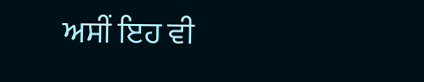ਅਸੀਂ ਇਹ ਵੀ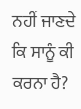ਨਹੀਂ ਜਾਣਦੇ ਕਿ ਸਾਨੂੰ ਕੀ ਕਰਨਾ ਹੈ?